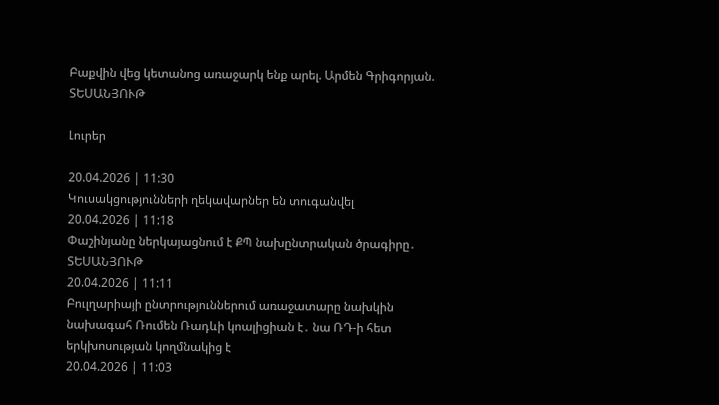Բաքվին վեց կետանոց առաջարկ ենք արել. Արմեն Գրիգորյան. ՏԵՍԱՆՅՈՒԹ

Լուրեր

20.04.2026 | 11:30
Կուսակցությունների ղեկավարներ են տուգանվել
20.04.2026 | 11:18
Փաշինյանը ներկայացնում է ՔՊ նախընտրական ծրագիրը․ ՏԵՍԱՆՅՈՒԹ
20.04.2026 | 11:11
Բուլղարիայի ընտրություններում առաջատարը նախկին նախագահ Ռումեն Ռադևի կոալիցիան է․ նա ՌԴ-ի հետ երկխոսության կողմնակից է
20.04.2026 | 11:03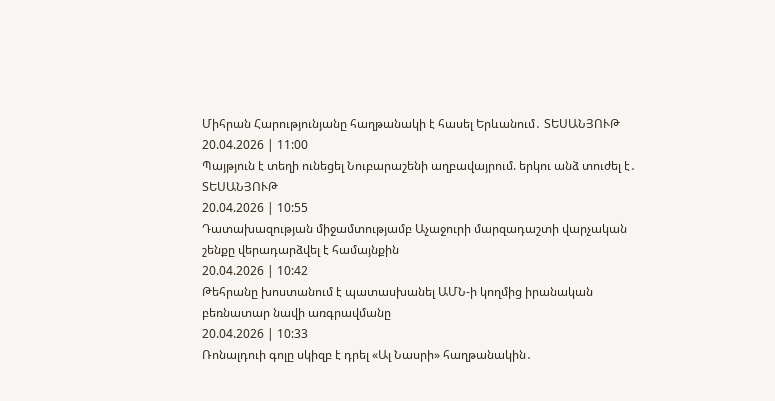Միհրան Հարությունյանը հաղթանակի է հասել Երևանում․ ՏԵՍԱՆՅՈՒԹ
20.04.2026 | 11:00
Պայթյուն է տեղի ունեցել Նուբարաշենի աղբավայրում. երկու անձ տուժել է․ ՏԵՍԱՆՅՈՒԹ
20.04.2026 | 10:55
Դատախազության միջամտությամբ Աչաջուրի մարզադաշտի վարչական շենքը վերադարձվել է համայնքին
20.04.2026 | 10:42
Թեհրանը խոստանում է պատասխանել ԱՄՆ-ի կողմից իրանական բեռնատար նավի առգրավմանը
20.04.2026 | 10:33
Ռոնալդուի գոլը սկիզբ է դրել «Ալ Նասրի» հաղթանակին․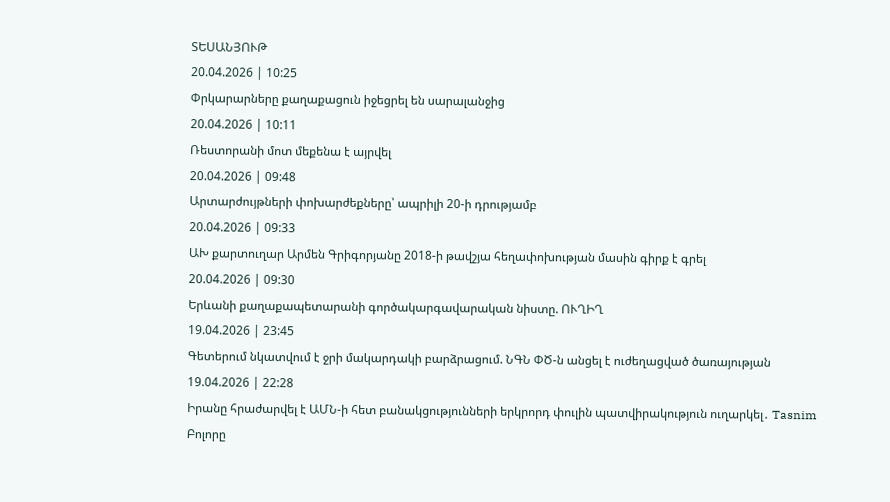ՏԵՍԱՆՅՈՒԹ
20.04.2026 | 10:25
Փրկարարները քաղաքացուն իջեցրել են սարալանջից
20.04.2026 | 10:11
Ռեստորանի մոտ մեքենա է այրվել
20.04.2026 | 09:48
Արտարժույթների փոխարժեքները՝ ապրիլի 20-ի դրությամբ
20.04.2026 | 09:33
ԱԽ քարտուղար Արմեն Գրիգորյանը 2018-ի թավշյա հեղափոխության մասին գիրք է գրել
20.04.2026 | 09:30
Երևանի քաղաքապետարանի գործակարգավարական նիստը. ՈՒՂԻՂ
19.04.2026 | 23:45
Գետերում նկատվում է ջրի մակարդակի բարձրացում. ՆԳՆ ՓԾ-ն անցել է ուժեղացված ծառայության
19.04.2026 | 22:28
Իրանը հրաժարվել է ԱՄՆ-ի հետ բանակցությունների երկրորդ փուլին պատվիրակություն ուղարկել․ Tasnim
Բոլորը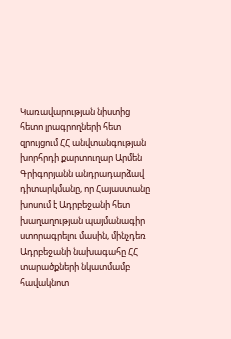Կառավարության նիստից հետո լրագրողների հետ զրույցում ՀՀ անվտանգության խորհրդի քարտուղար Արմեն Գրիգորյանն անդրադարձավ դիտարկմանը, որ Հայաստանը խոսում է Ադրբեջանի հետ խաղաղության պայմանագիր ստորագրելու մասին, մինչդեռ Ադրբեջանի նախագահը ՀՀ տարածքների նկատմամբ հավակնոտ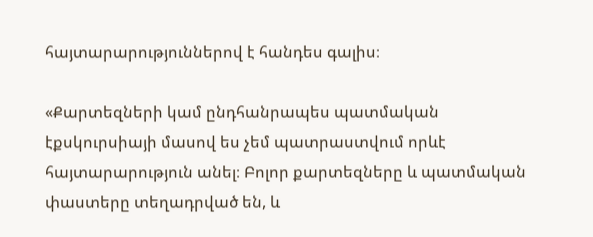հայտարարություններով է հանդես գալիս։

«Քարտեզների կամ ընդհանրապես պատմական էքսկուրսիայի մասով ես չեմ պատրաստվում որևէ հայտարարություն անել։ Բոլոր քարտեզները և պատմական փաստերը տեղադրված են, և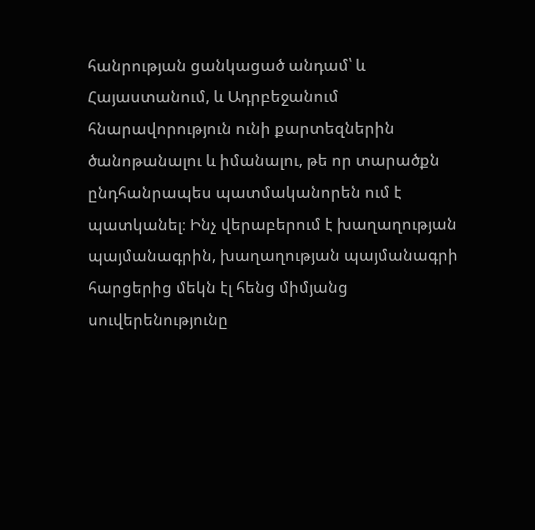հանրության ցանկացած անդամ՝ և Հայաստանում, և Ադրբեջանում հնարավորություն ունի քարտեզներին ծանոթանալու և իմանալու, թե որ տարածքն ընդհանրապես պատմականորեն ում է պատկանել։ Ինչ վերաբերում է խաղաղության պայմանագրին, խաղաղության պայմանագրի հարցերից մեկն էլ հենց միմյանց սուվերենությունը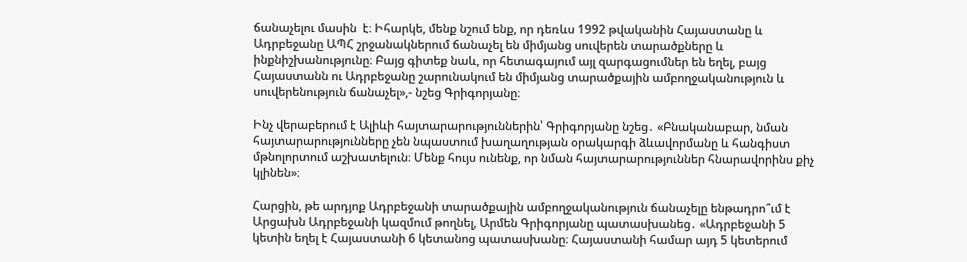ճանաչելու մասին  է։ Իհարկե, մենք նշում ենք, որ դեռևս 1992 թվականին Հայաստանը և Ադրբեջանը ԱՊՀ շրջանակներում ճանաչել են միմյանց սուվերեն տարածքները և ինքնիշխանությունը։ Բայց գիտեք նաև, որ հետագայում այլ զարգացումներ են եղել, բայց Հայաստանն ու Ադրբեջանը շարունակում են միմյանց տարածքային ամբողջականություն և սուվերենություն ճանաչել»,- նշեց Գրիգորյանը։

Ինչ վերաբերում է Ալիևի հայտարարություններին՝ Գրիգորյանը նշեց․ «Բնականաբար, նման հայտարարությունները չեն նպաստում խաղաղության օրակարգի ձևավորմանը և հանգիստ մթնոլորտում աշխատելուն։ Մենք հույս ունենք, որ նման հայտարարություններ հնարավորինս քիչ կլինեն»։

Հարցին, թե արդյոք Ադրբեջանի տարածքային ամբողջականություն ճանաչելը ենթադրո՞ւմ է Արցախն Ադրբեջանի կազմում թողնել, Արմեն Գրիգորյանը պատասխանեց․ «Ադրբեջանի 5 կետին եղել է Հայաստանի 6 կետանոց պատասխանը։ Հայաստանի համար այդ 5 կետերում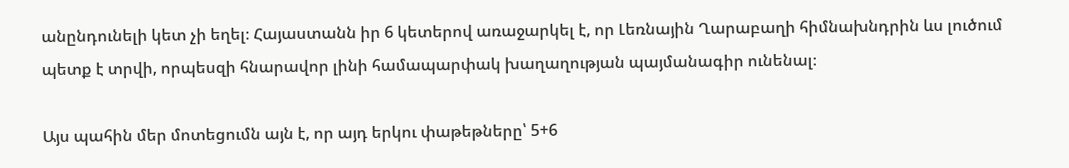անընդունելի կետ չի եղել։ Հայաստանն իր 6 կետերով առաջարկել է, որ Լեռնային Ղարաբաղի հիմնախնդրին ևս լուծում պետք է տրվի, որպեսզի հնարավոր լինի համապարփակ խաղաղության պայմանագիր ունենալ։

Այս պահին մեր մոտեցումն այն է, որ այդ երկու փաթեթները՝ 5+6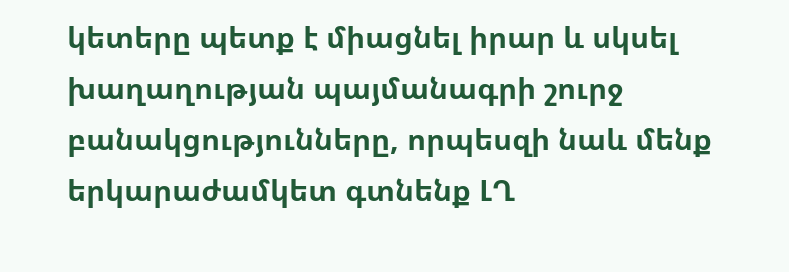կետերը պետք է միացնել իրար և սկսել խաղաղության պայմանագրի շուրջ բանակցությունները, որպեսզի նաև մենք երկարաժամկետ գտնենք ԼՂ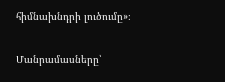հիմնախնդրի լուծումը»։

Մանրամասները՝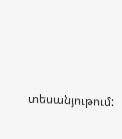տեսանյութում: